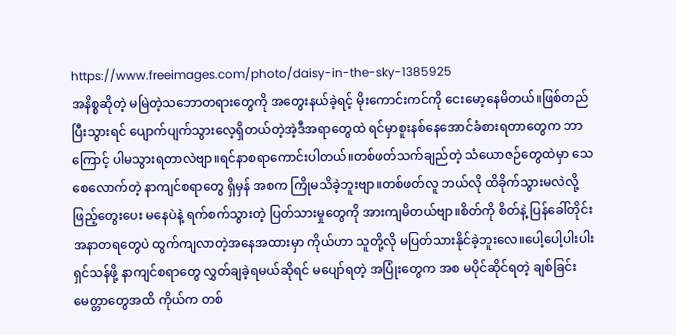https://www.freeimages.com/photo/daisy-in-the-sky-1385925
အနိစ္စဆိုတဲ့ မမြဲတဲ့သဘောတရားတွေကို အတွေးနယ်ခဲ့ရင့် မိုးကောင်းကင်ကို ငေးမော့နေမိတယ်။ဖြစ်တည်ပြီးသွားရင် ပျောက်ပျက်သွားလေ့ရှိတယ်တဲ့အဲ့ဒီအရာတွေထဲ ရင်မှာစူးနစ်နေအောင်ခံစားရတာတွေက ဘာကြောင့် ပါမသွားရတာလဲဗျာ။ရင်နာစရာကောင်းပါတယ်။တစ်ဖတ်သက်ချည်တဲ့ သံယောဇဉ်တွေထဲမှာ သေစေလောက်တဲ့ နာကျင်စရာတွေ ရှိမှန် အစက ကြိုမသိခဲ့ဘူးဗျာ။တစ်ဖတ်လူ ဘယ်လို ထိခိုက်သွားမလဲလို့ ဖြည့်တွေးပေး မနေပဲနဲ့ ရက်စက်သွားတဲ့ ပြတ်သားမှုတွေကို အားကျမိတယ်ဗျာ။စိတ်ကို စိတ်နဲ့ ပြန်ခေါ်တိုင်း အနာတရတွေပဲ ထွက်ကျလာတဲ့အနေအထားမှာ ကိုယ်ဟာ သူတို့လို မပြတ်သားနိုင်ခဲ့ဘူးလေ။ပေါ့ပေါ့ပါးပါး ရှင်သန်ဖို့ နာကျင်စရာတွေ လွှတ်ချခဲ့ရမယ်ဆိုရင် မပျော်ရတဲ့ အပြုံးတွေက အစ မပိုင်ဆိုင်ရတဲ့ ချစ်ခြင်းမေတ္တာတွေအထိ ကိုယ်က တစ်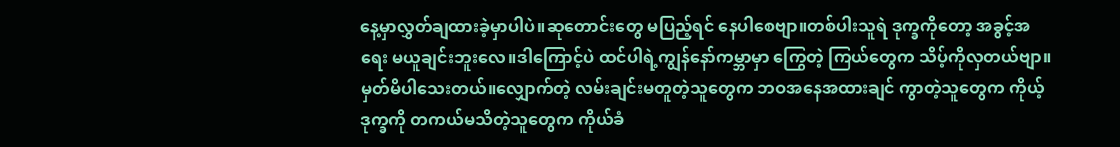နေ့မှာလွှတ်ချထားခဲ့မှာပါပဲ။ဆုတောင်းတွေ မပြည့်ရင် နေပါစေဗျာ။တစ်ပါးသူရဲ ဒုက္ခကိုတော့ အခွင့်အရေး မယူချင်းဘူးလေ။ဒါကြောင့်ပဲ ထင်ပါရဲ့ကျွန်နော်ကမ္ဘာမှာ ကြွေတဲ့ ကြယ်တွေက သိပ့်ကိုလှတယ်ဗျာ။မှတ်မိပါသေးတယ်။လျှောက်တဲ့ လမ်းချင်းမတူတဲ့သူတွေက ဘဝအနေအထားချင် ကွာတဲ့သူတွေက ကိုယ့်ဒုက္ခကို တကယ်မသိတဲ့သူတွေက ကိုယ်ခံ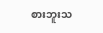စားဘူးသ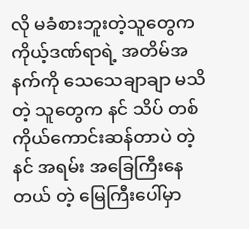လို မခံစားဘူးတဲ့သူတွေက ကိုယ့်ဒဏ်ရာရဲ့ အတိမ်အနက်ကို သေသေချာချာ မသိတဲ့ သူတွေက နင် သိပ် တစ်ကိုယ်ကောင်းဆန်တာပဲ တဲ့ နင် အရမ်း အခြေကြီးနေတယ် တဲ့ မြေကြီးပေါ်မှာ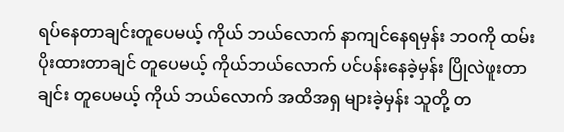ရပ်နေတာချင်းတူပေမယ့် ကိုယ် ဘယ်လောက် နာကျင်နေရမှန်း ဘဝကို ထမ်းပိုးထားတာချင် တူပေမယ့် ကိုယ်ဘယ်လောက် ပင်ပန်းနေခဲ့မှန်း ပြိုလဲဖူးတာချင်း တူပေမယ့် ကိုယ် ဘယ်လောက် အထိအရှ များခဲ့မှန်း သူတို့ တ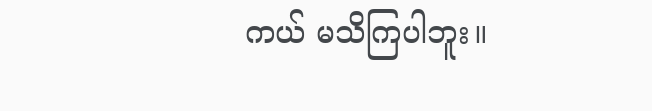ကယ် မသိကြပါဘူး။